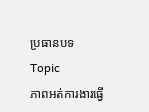ប្រធានបទ Topic
ភាពអត់ការងារធ្វើ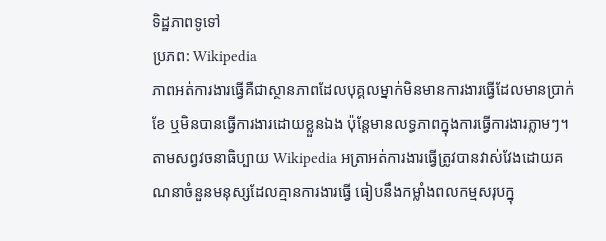ទិដ្ឋភាពទូទៅ
ប្រភព: Wikipedia
ភាពអត់ការងារធ្វើគឺជាស្ថានភាពដែលបុគ្គលម្នាក់មិនមានការងារធ្វើដែលមានប្រាក់ខែ ឬមិនបានធ្វើការងារដោយខ្លួនឯង ប៉ុន្តែមានលទ្ធភាពក្នុងការធ្វើការងារភ្លាមៗ។ តាមសព្វវចនាធិប្បាយ Wikipedia អត្រាអត់ការងារធ្វើត្រូវបានវាស់វែងដោយគណនាចំនួនមនុស្សដែលគ្មានការងារធ្វើ ធៀបនឹងកម្លាំងពលកម្មសរុបក្នុ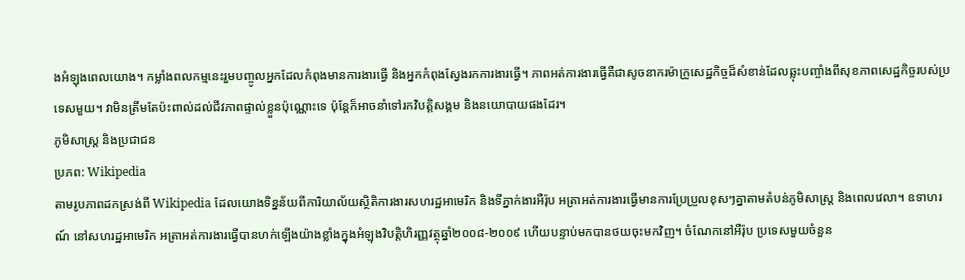ងអំឡុងពេលយោង។ កម្លាំងពលកម្មនេះរួមបញ្ចូលអ្នកដែលកំពុងមានការងារធ្វើ និងអ្នកកំពុងស្វែងរកការងារធ្វើ។ ភាពអត់ការងារធ្វើគឺជាសូចនាករម៉ាក្រូសេដ្ឋកិច្ចដ៏សំខាន់ដែលឆ្លុះបញ្ចាំងពីសុខភាពសេដ្ឋកិច្ចរបស់ប្រទេសមួយ។ វាមិនត្រឹមតែប៉ះពាល់ដល់ជីវភាពផ្ទាល់ខ្លួនប៉ុណ្ណោះទេ ប៉ុន្តែក៏អាចនាំទៅរកវិបត្តិសង្គម និងនយោបាយផងដែរ។
ភូមិសាស្ត្រ និងប្រជាជន
ប្រភព: Wikipedia
តាមរូបភាពដកស្រង់ពី Wikipedia ដែលយោងទិន្នន័យពីការិយាល័យស្ថិតិការងារសហរដ្ឋអាមេរិក និងទីភ្នាក់ងារអឺរ៉ុប អត្រាអត់ការងារធ្វើមានការប្រែប្រួលខុសៗគ្នាតាមតំបន់ភូមិសាស្ត្រ និងពេលវេលា។ ឧទាហរណ៍ នៅសហរដ្ឋអាមេរិក អត្រាអត់ការងារធ្វើបានហក់ឡើងយ៉ាងខ្លាំងក្នុងអំឡុងវិបត្តិហិរញ្ញវត្ថុឆ្នាំ២០០៨-២០០៩ ហើយបន្ទាប់មកបានថយចុះមកវិញ។ ចំណែកនៅអឺរ៉ុប ប្រទេសមួយចំនួន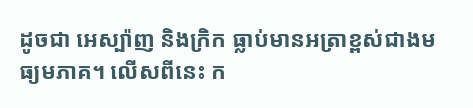ដូចជា អេស្ប៉ាញ និងក្រិក ធ្លាប់មានអត្រាខ្ពស់ជាងមធ្យមភាគ។ លើសពីនេះ ក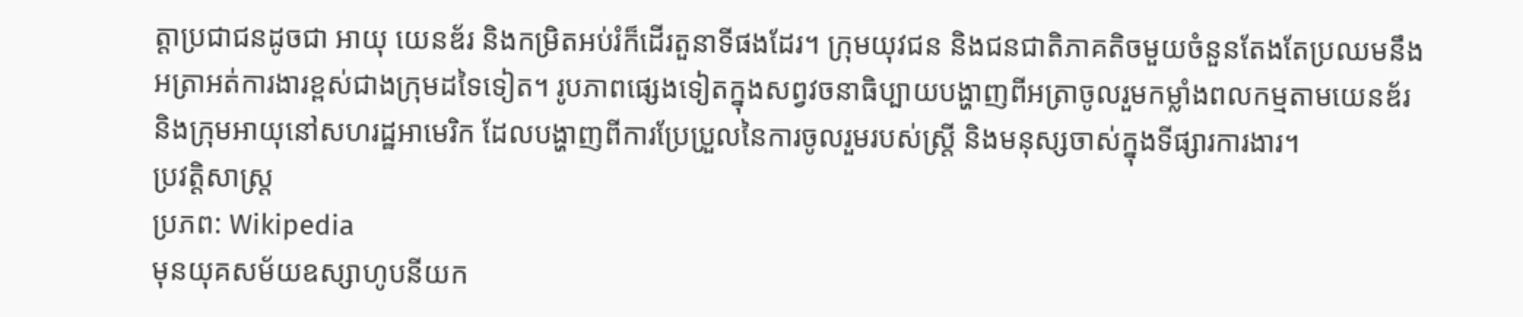ត្តាប្រជាជនដូចជា អាយុ យេនឌ័រ និងកម្រិតអប់រំក៏ដើរតួនាទីផងដែរ។ ក្រុមយុវជន និងជនជាតិភាគតិចមួយចំនួនតែងតែប្រឈមនឹងអត្រាអត់ការងារខ្ពស់ជាងក្រុមដទៃទៀត។ រូបភាពផ្សេងទៀតក្នុងសព្វវចនាធិប្បាយបង្ហាញពីអត្រាចូលរួមកម្លាំងពលកម្មតាមយេនឌ័រ និងក្រុមអាយុនៅសហរដ្ឋអាមេរិក ដែលបង្ហាញពីការប្រែប្រួលនៃការចូលរួមរបស់ស្ត្រី និងមនុស្សចាស់ក្នុងទីផ្សារការងារ។
ប្រវត្តិសាស្ត្រ
ប្រភព: Wikipedia
មុនយុគសម័យឧស្សាហូបនីយក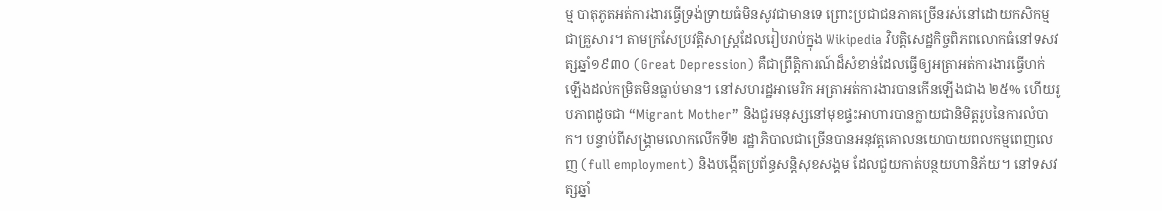ម្ម បាតុភូតអត់ការងារធ្វើទ្រង់ទ្រាយធំមិនសូវជាមានទេ ព្រោះប្រជាជនភាគច្រើនរស់នៅដោយកសិកម្មជាគ្រួសារ។ តាមក្រសែប្រវត្តិសាស្ត្រដែលរៀបរាប់ក្នុង Wikipedia វិបត្តិសេដ្ឋកិច្ចពិភពលោកធំនៅទសវត្សឆ្នាំ១៩៣០ (Great Depression) គឺជាព្រឹត្តិការណ៍ដ៏សំខាន់ដែលធ្វើឲ្យអត្រាអត់ការងារធ្វើហក់ឡើងដល់កម្រិតមិនធ្លាប់មាន។ នៅសហរដ្ឋអាមេរិក អត្រាអត់ការងារបានកើនឡើងជាង ២៥% ហើយរូបភាពដូចជា “Migrant Mother” និងជួរមនុស្សនៅមុខផ្ទះអាហារបានក្លាយជានិមិត្តរូបនៃការលំបាក។ បន្ទាប់ពីសង្គ្រាមលោកលើកទី២ រដ្ឋាភិបាលជាច្រើនបានអនុវត្តគោលនយោបាយពលកម្មពេញលេញ (full employment) និងបង្កើតប្រព័ន្ធសន្តិសុខសង្គម ដែលជួយកាត់បន្ថយហានិភ័យ។ នៅទសវត្សឆ្នាំ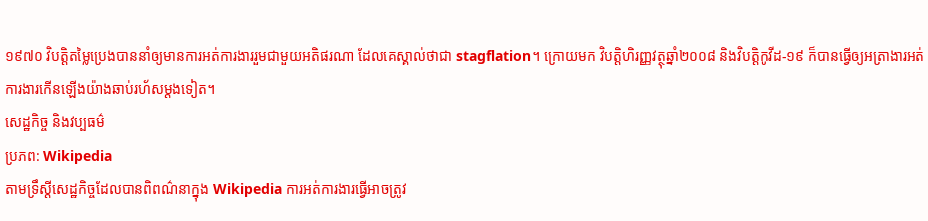១៩៧០ វិបត្តិតម្លៃប្រេងបាននាំឲ្យមានការអត់ការងាររួមជាមួយអតិផរណា ដែលគេស្គាល់ថាជា stagflation។ ក្រោយមក វិបត្តិហិរញ្ញវត្ថុឆ្នាំ២០០៨ និងវិបត្តិកូវីដ-១៩ ក៏បានធ្វើឲ្យអត្រាងារអត់ការងារកើនឡើងយ៉ាងឆាប់រហ័សម្តងទៀត។
សេដ្ឋកិច្ច និងវប្បធម៌
ប្រភព: Wikipedia
តាមទ្រឹស្ដីសេដ្ឋកិច្ចដែលបានពិពណ៌នាក្នុង Wikipedia ការអត់ការងារធ្វើអាចត្រូវ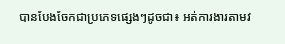បានបែងចែកជាប្រភេទផ្សេងៗដូចជា៖ អត់ការងារតាមវ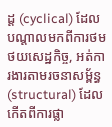ដ្ដ (cyclical) ដែលបណ្ដាលមកពីការថមថយសេដ្ឋកិច្ច, អត់ការងារតាមរចនាសម្ព័ន្ធ (structural) ដែលកើតពីការផ្លា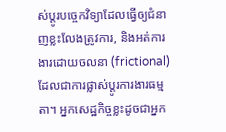ស់ប្តូរបច្ចេកវិទ្យាដែលធ្វើឲ្យជំនាញខ្លះលែងត្រូវការ, និងអត់ការងារដោយចលនា (frictional) ដែលជាការផ្លាស់ប្តូរការងារធម្មតា។ អ្នកសេដ្ឋកិច្ចខ្លះដូចជាអ្នក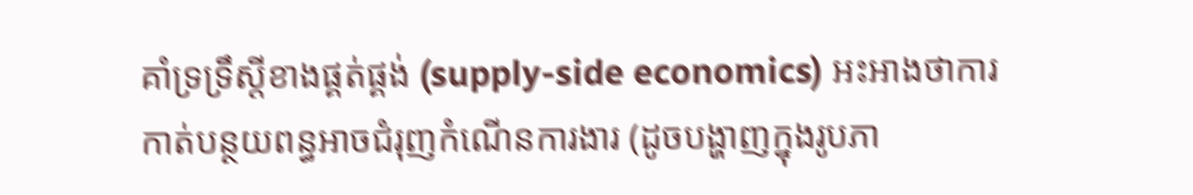គាំទ្រទ្រឹស្ដីខាងផ្គត់ផ្គង់ (supply-side economics) អះអាងថាការកាត់បន្ថយពន្ធអាចជំរុញកំណើនការងារ (ដូចបង្ហាញក្នុងរូបភា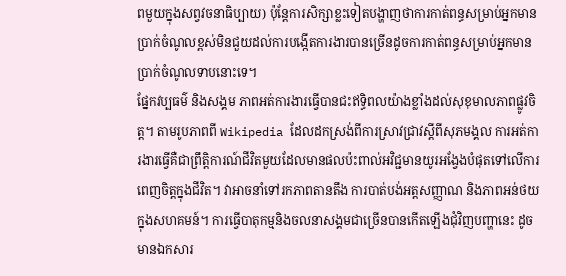ពមួយក្នុងសព្វវចនាធិប្បាយ) ប៉ុន្តែការសិក្សាខ្លះទៀតបង្ហាញថាការកាត់ពន្ធសម្រាប់អ្នកមានប្រាក់ចំណូលខ្ពស់មិនជួយដល់ការបង្កើតការងារបានច្រើនដូចការកាត់ពន្ធសម្រាប់អ្នកមានប្រាក់ចំណូលទាបនោះទេ។
ផ្នែកវប្បធម៌ និងសង្គម ភាពអត់ការងារធ្វើបានជះឥទ្ធិពលយ៉ាងខ្លាំងដល់សុខុមាលភាពផ្លូវចិត្ត។ តាមរូបភាពពី Wikipedia ដែលដកស្រង់ពីការស្រាវជ្រាវស្តីពីសុភមង្គល ការអត់ការងារធ្វើគឺជាព្រឹត្តិការណ៍ជីវិតមួយដែលមានផលប៉ះពាល់អវិជ្ជមានយូរអង្វែងបំផុតទៅលើការពេញចិត្តក្នុងជីវិត។ វាអាចនាំទៅរកភាពតានតឹង ការបាត់បង់អត្តសញ្ញាណ និងភាពអន់ថយក្នុងសហគមន៍។ ការធ្វើបាតុកម្មនិងចលនាសង្គមជាច្រើនបានកើតឡើងជុំវិញបញ្ហានេះ ដូចមានឯកសារ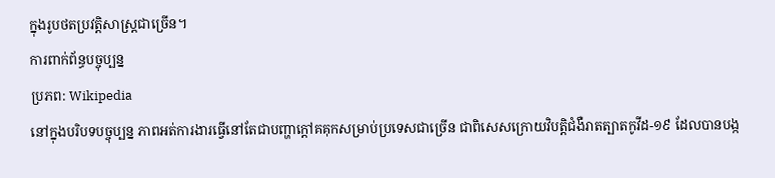ក្នុងរូបថតប្រវត្តិសាស្ត្រជាច្រើន។
ការពាក់ព័ន្ធបច្ចុប្បន្ន
ប្រភព: Wikipedia
នៅក្នុងបរិបទបច្ចុប្បន្ន ភាពអត់ការងារធ្វើនៅតែជាបញ្ហាក្តៅគគុកសម្រាប់ប្រទេសជាច្រើន ជាពិសេសក្រោយវិបត្តិជំងឺរាតត្បាតកូវីដ-១៩ ដែលបានបង្ក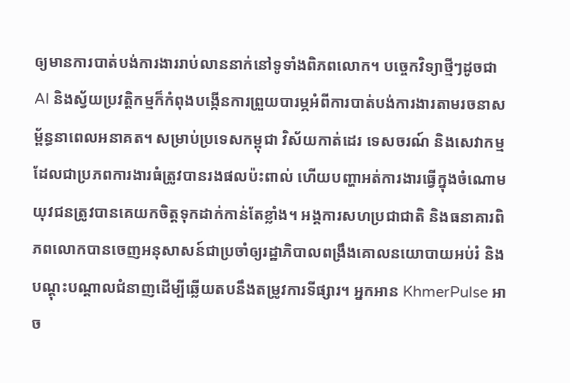ឲ្យមានការបាត់បង់ការងាររាប់លាននាក់នៅទូទាំងពិភពលោក។ បច្ចេកវិទ្យាថ្មីៗដូចជា AI និងស្វ័យប្រវត្តិកម្មក៏កំពុងបង្កើនការព្រួយបារម្ភអំពីការបាត់បង់ការងារតាមរចនាសម្ព័ន្ធនាពេលអនាគត។ សម្រាប់ប្រទេសកម្ពុជា វិស័យកាត់ដេរ ទេសចរណ៍ និងសេវាកម្មដែលជាប្រភពការងារធំត្រូវបានរងផលប៉ះពាល់ ហើយបញ្ហាអត់ការងារធ្វើក្នុងចំណោមយុវជនត្រូវបានគេយកចិត្តទុកដាក់កាន់តែខ្លាំង។ អង្គការសហប្រជាជាតិ និងធនាគារពិភពលោកបានចេញអនុសាសន៍ជាប្រចាំឲ្យរដ្ឋាភិបាលពង្រឹងគោលនយោបាយអប់រំ និងបណ្ដុះបណ្ដាលជំនាញដើម្បីឆ្លើយតបនឹងតម្រូវការទីផ្សារ។ អ្នកអាន KhmerPulse អាច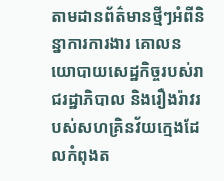តាមដានព័ត៌មានថ្មីៗអំពីនិន្នាការការងារ គោលនយោបាយសេដ្ឋកិច្ចរបស់រាជរដ្ឋាភិបាល និងរឿងរ៉ាវរបស់សហគ្រិនវ័យក្មេងដែលកំពុងត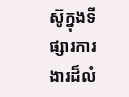ស៊ូក្នុងទីផ្សារការងារដ៏លំ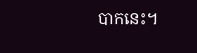បាកនេះ។